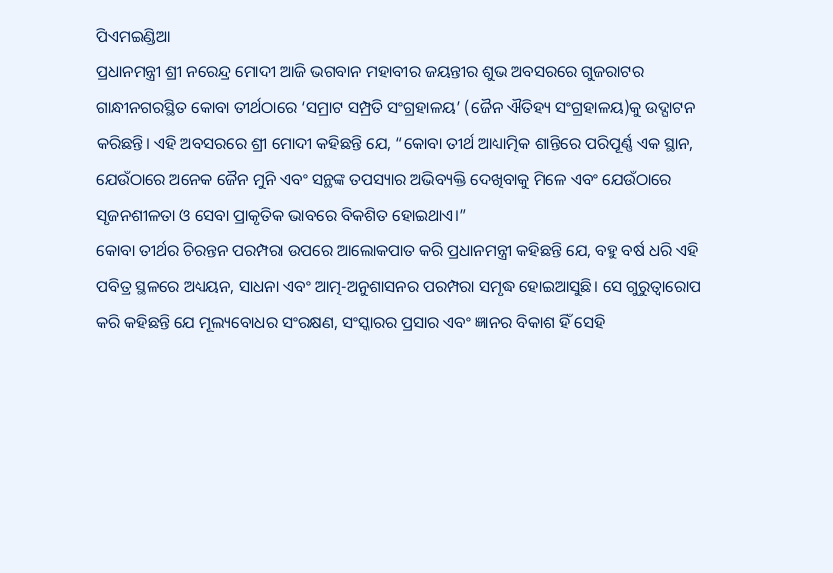ପିଏମଇଣ୍ଡିଆ
ପ୍ରଧାନମନ୍ତ୍ରୀ ଶ୍ରୀ ନରେନ୍ଦ୍ର ମୋଦୀ ଆଜି ଭଗବାନ ମହାବୀର ଜୟନ୍ତୀର ଶୁଭ ଅବସରରେ ଗୁଜରାଟର ଗାନ୍ଧୀନଗରସ୍ଥିତ କୋବା ତୀର୍ଥଠାରେ ‘ସମ୍ରାଟ ସମ୍ପ୍ରତି ସଂଗ୍ରହାଳୟ’ (ଜୈନ ଐତିହ୍ୟ ସଂଗ୍ରହାଳୟ)କୁ ଉଦ୍ଘାଟନ କରିଛନ୍ତି। ଏହି ଅବସରରେ ଶ୍ରୀ ମୋଦୀ କହିଛନ୍ତି ଯେ, “କୋବା ତୀର୍ଥ ଆଧ୍ୟାତ୍ମିକ ଶାନ୍ତିରେ ପରିପୂର୍ଣ୍ଣ ଏକ ସ୍ଥାନ, ଯେଉଁଠାରେ ଅନେକ ଜୈନ ମୁନି ଏବଂ ସନ୍ଥଙ୍କ ତପସ୍ୟାର ଅଭିବ୍ୟକ୍ତି ଦେଖିବାକୁ ମିଳେ ଏବଂ ଯେଉଁଠାରେ ସୃଜନଶୀଳତା ଓ ସେବା ପ୍ରାକୃତିକ ଭାବରେ ବିକଶିତ ହୋଇଥାଏ।”
କୋବା ତୀର୍ଥର ଚିରନ୍ତନ ପରମ୍ପରା ଉପରେ ଆଲୋକପାତ କରି ପ୍ରଧାନମନ୍ତ୍ରୀ କହିଛନ୍ତି ଯେ, ବହୁ ବର୍ଷ ଧରି ଏହି ପବିତ୍ର ସ୍ଥଳରେ ଅଧ୍ୟୟନ, ସାଧନା ଏବଂ ଆତ୍ମ-ଅନୁଶାସନର ପରମ୍ପରା ସମୃଦ୍ଧ ହୋଇଆସୁଛି। ସେ ଗୁରୁତ୍ୱାରୋପ କରି କହିଛନ୍ତି ଯେ ମୂଲ୍ୟବୋଧର ସଂରକ୍ଷଣ, ସଂସ୍କାରର ପ୍ରସାର ଏବଂ ଜ୍ଞାନର ବିକାଶ ହିଁ ସେହି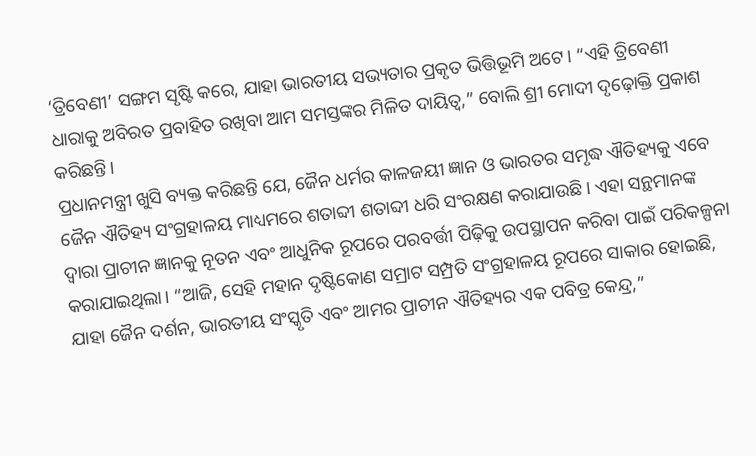‘ତ୍ରିବେଣୀ’ ସଙ୍ଗମ ସୃଷ୍ଟି କରେ, ଯାହା ଭାରତୀୟ ସଭ୍ୟତାର ପ୍ରକୃତ ଭିତ୍ତିଭୂମି ଅଟେ। “ଏହି ତ୍ରିବେଣୀ ଧାରାକୁ ଅବିରତ ପ୍ରବାହିତ ରଖିବା ଆମ ସମସ୍ତଙ୍କର ମିଳିତ ଦାୟିତ୍ୱ,” ବୋଲି ଶ୍ରୀ ମୋଦୀ ଦୃଢ଼ୋକ୍ତି ପ୍ରକାଶ କରିଛନ୍ତି।
ପ୍ରଧାନମନ୍ତ୍ରୀ ଖୁସି ବ୍ୟକ୍ତ କରିଛନ୍ତି ଯେ, ଜୈନ ଧର୍ମର କାଳଜୟୀ ଜ୍ଞାନ ଓ ଭାରତର ସମୃଦ୍ଧ ଐତିହ୍ୟକୁ ଏବେ ଜୈନ ଐତିହ୍ୟ ସଂଗ୍ରହାଳୟ ମାଧ୍ୟମରେ ଶତାବ୍ଦୀ ଶତାବ୍ଦୀ ଧରି ସଂରକ୍ଷଣ କରାଯାଉଛି। ଏହା ସନ୍ଥମାନଙ୍କ ଦ୍ୱାରା ପ୍ରାଚୀନ ଜ୍ଞାନକୁ ନୂତନ ଏବଂ ଆଧୁନିକ ରୂପରେ ପରବର୍ତ୍ତୀ ପିଢ଼ିକୁ ଉପସ୍ଥାପନ କରିବା ପାଇଁ ପରିକଳ୍ପନା କରାଯାଇଥିଲା। “ଆଜି, ସେହି ମହାନ ଦୃଷ୍ଟିକୋଣ ସମ୍ରାଟ ସମ୍ପ୍ରତି ସଂଗ୍ରହାଳୟ ରୂପରେ ସାକାର ହୋଇଛି, ଯାହା ଜୈନ ଦର୍ଶନ, ଭାରତୀୟ ସଂସ୍କୃତି ଏବଂ ଆମର ପ୍ରାଚୀନ ଐତିହ୍ୟର ଏକ ପବିତ୍ର କେନ୍ଦ୍ର,”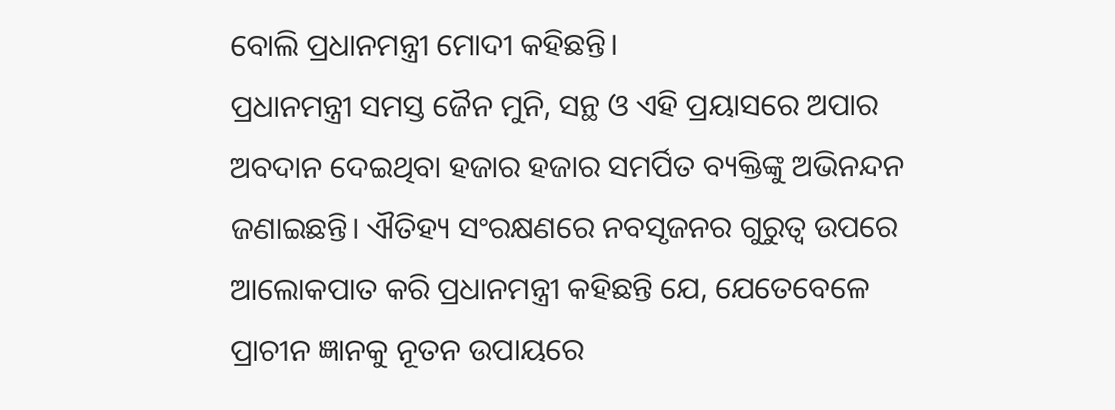ବୋଲି ପ୍ରଧାନମନ୍ତ୍ରୀ ମୋଦୀ କହିଛନ୍ତି।
ପ୍ରଧାନମନ୍ତ୍ରୀ ସମସ୍ତ ଜୈନ ମୁନି, ସନ୍ଥ ଓ ଏହି ପ୍ରୟାସରେ ଅପାର ଅବଦାନ ଦେଇଥିବା ହଜାର ହଜାର ସମର୍ପିତ ବ୍ୟକ୍ତିଙ୍କୁ ଅଭିନନ୍ଦନ ଜଣାଇଛନ୍ତି। ଐତିହ୍ୟ ସଂରକ୍ଷଣରେ ନବସୃଜନର ଗୁରୁତ୍ୱ ଉପରେ ଆଲୋକପାତ କରି ପ୍ରଧାନମନ୍ତ୍ରୀ କହିଛନ୍ତି ଯେ, ଯେତେବେଳେ ପ୍ରାଚୀନ ଜ୍ଞାନକୁ ନୂତନ ଉପାୟରେ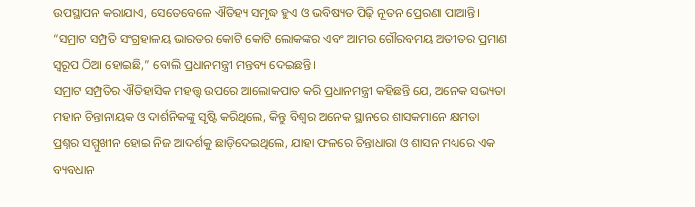ଉପସ୍ଥାପନ କରାଯାଏ, ସେତେବେଳେ ଐତିହ୍ୟ ସମୃଦ୍ଧ ହୁଏ ଓ ଭବିଷ୍ୟତ ପିଢ଼ି ନୂତନ ପ୍ରେରଣା ପାଆନ୍ତି। “ସମ୍ରାଟ ସମ୍ପ୍ରତି ସଂଗ୍ରହାଳୟ ଭାରତର କୋଟି କୋଟି ଲୋକଙ୍କର ଏବଂ ଆମର ଗୌରବମୟ ଅତୀତର ପ୍ରମାଣ ସ୍ୱରୂପ ଠିଆ ହୋଇଛି,” ବୋଲି ପ୍ରଧାନମନ୍ତ୍ରୀ ମନ୍ତବ୍ୟ ଦେଇଛନ୍ତି।
ସମ୍ରାଟ ସମ୍ପ୍ରତିର ଐତିହାସିକ ମହତ୍ତ୍ୱ ଉପରେ ଆଲୋକପାତ କରି ପ୍ରଧାନମନ୍ତ୍ରୀ କହିଛନ୍ତି ଯେ, ଅନେକ ସଭ୍ୟତା ମହାନ ଚିନ୍ତାନାୟକ ଓ ଦାର୍ଶନିକଙ୍କୁ ସୃଷ୍ଟି କରିଥିଲେ, କିନ୍ତୁ ବିଶ୍ୱର ଅନେକ ସ୍ଥାନରେ ଶାସକମାନେ କ୍ଷମତା ପ୍ରଶ୍ନର ସମ୍ମୁଖୀନ ହୋଇ ନିଜ ଆଦର୍ଶକୁ ଛାଡ଼ିଦେଇଥିଲେ, ଯାହା ଫଳରେ ଚିନ୍ତାଧାରା ଓ ଶାସନ ମଧ୍ୟରେ ଏକ ବ୍ୟବଧାନ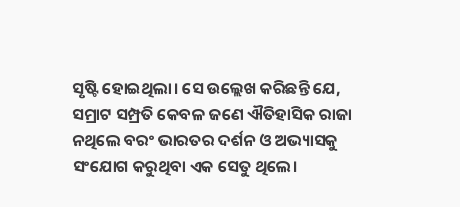ସୃଷ୍ଟି ହୋଇଥିଲା। ସେ ଉଲ୍ଲେଖ କରିଛନ୍ତି ଯେ, ସମ୍ରାଟ ସମ୍ପ୍ରତି କେବଳ ଜଣେ ଐତିହାସିକ ରାଜା ନଥିଲେ ବରଂ ଭାରତର ଦର୍ଶନ ଓ ଅଭ୍ୟାସକୁ ସଂଯୋଗ କରୁଥିବା ଏକ ସେତୁ ଥିଲେ।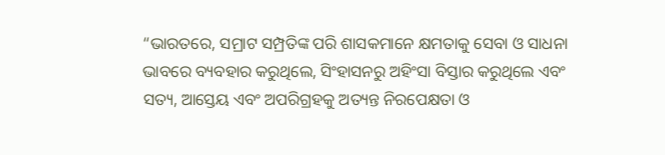“ଭାରତରେ, ସମ୍ରାଟ ସମ୍ପ୍ରତିଙ୍କ ପରି ଶାସକମାନେ କ୍ଷମତାକୁ ସେବା ଓ ସାଧନା ଭାବରେ ବ୍ୟବହାର କରୁଥିଲେ, ସିଂହାସନରୁ ଅହିଂସା ବିସ୍ତାର କରୁଥିଲେ ଏବଂ ସତ୍ୟ, ଆସ୍ତେୟ ଏବଂ ଅପରିଗ୍ରହକୁ ଅତ୍ୟନ୍ତ ନିରପେକ୍ଷତା ଓ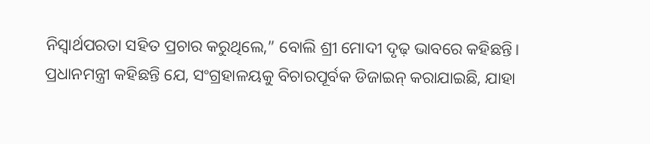ନିସ୍ୱାର୍ଥପରତା ସହିତ ପ୍ରଚାର କରୁଥିଲେ,” ବୋଲି ଶ୍ରୀ ମୋଦୀ ଦୃଢ଼ ଭାବରେ କହିଛନ୍ତି।
ପ୍ରଧାନମନ୍ତ୍ରୀ କହିଛନ୍ତି ଯେ, ସଂଗ୍ରହାଳୟକୁ ବିଚାରପୂର୍ବକ ଡିଜାଇନ୍ କରାଯାଇଛି, ଯାହା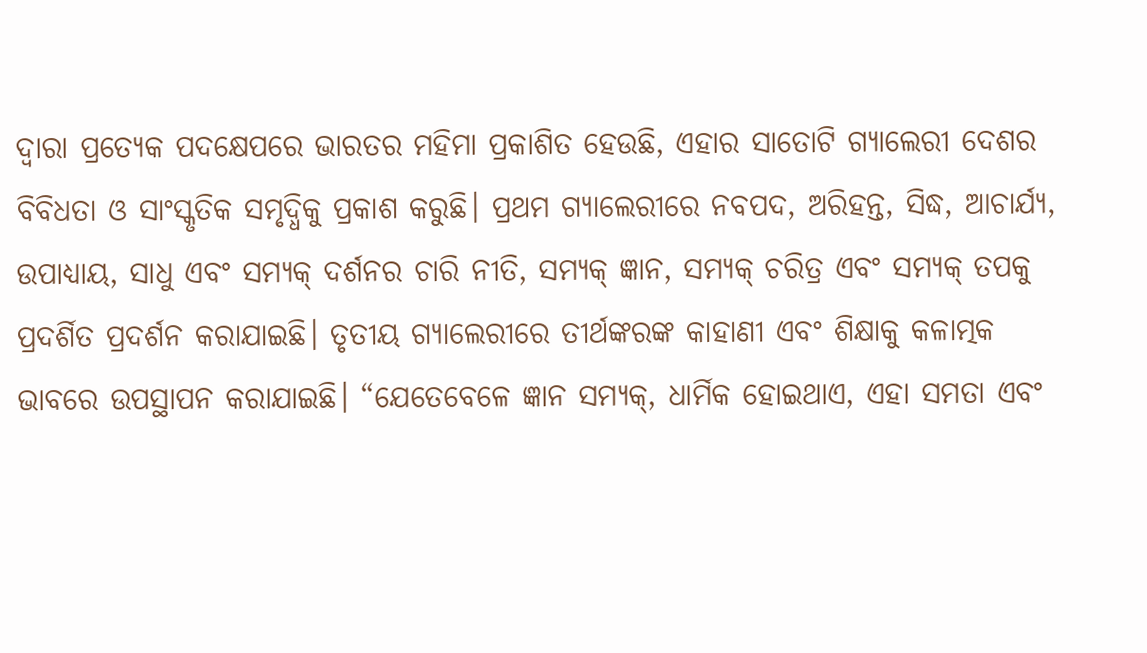ଦ୍ୱାରା ପ୍ରତ୍ୟେକ ପଦକ୍ଷେପରେ ଭାରତର ମହିମା ପ୍ରକାଶିତ ହେଉଛି, ଏହାର ସାତୋଟି ଗ୍ୟାଲେରୀ ଦେଶର ବିବିଧତା ଓ ସାଂସ୍କୃତିକ ସମୃଦ୍ଧିକୁ ପ୍ରକାଶ କରୁଛି। ପ୍ରଥମ ଗ୍ୟାଲେରୀରେ ନବପଦ, ଅରିହନ୍ତ, ସିଦ୍ଧ, ଆଚାର୍ଯ୍ୟ, ଉପାଧ୍ୟାୟ, ସାଧୁ ଏବଂ ସମ୍ୟକ୍ ଦର୍ଶନର ଚାରି ନୀତି, ସମ୍ୟକ୍ ଜ୍ଞାନ, ସମ୍ୟକ୍ ଚରିତ୍ର ଏବଂ ସମ୍ୟକ୍ ତପକୁ ପ୍ରଦର୍ଶିତ ପ୍ରଦର୍ଶନ କରାଯାଇଛି। ତୃତୀୟ ଗ୍ୟାଲେରୀରେ ତୀର୍ଥଙ୍କରଙ୍କ କାହାଣୀ ଏବଂ ଶିକ୍ଷାକୁ କଳାତ୍ମକ ଭାବରେ ଉପସ୍ଥାପନ କରାଯାଇଛି। “ଯେତେବେଳେ ଜ୍ଞାନ ସମ୍ୟକ୍, ଧାର୍ମିକ ହୋଇଥାଏ, ଏହା ସମତା ଏବଂ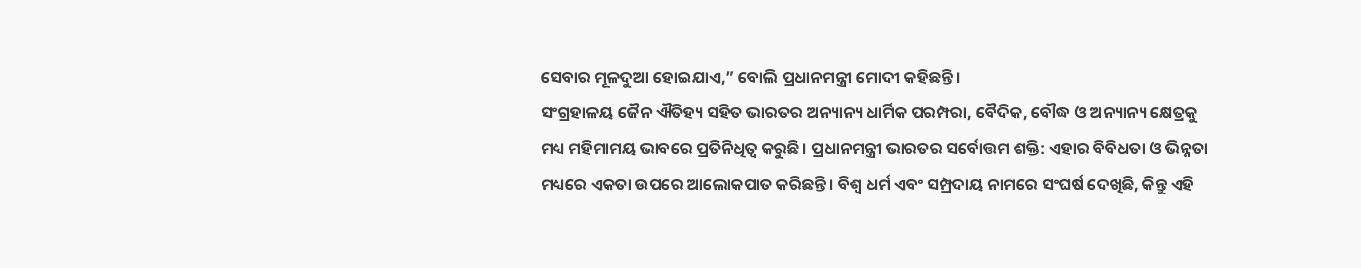ସେବାର ମୂଳଦୁଆ ହୋଇଯାଏ,” ବୋଲି ପ୍ରଧାନମନ୍ତ୍ରୀ ମୋଦୀ କହିଛନ୍ତି।
ସଂଗ୍ରହାଳୟ ଜୈନ ଐତିହ୍ୟ ସହିତ ଭାରତର ଅନ୍ୟାନ୍ୟ ଧାର୍ମିକ ପରମ୍ପରା, ବୈଦିକ, ବୌଦ୍ଧ ଓ ଅନ୍ୟାନ୍ୟ କ୍ଷେତ୍ରକୁ ମଧ୍ୟ ମହିମାମୟ ଭାବରେ ପ୍ରତିନିଧିତ୍ୱ କରୁଛି। ପ୍ରଧାନମନ୍ତ୍ରୀ ଭାରତର ସର୍ବୋତ୍ତମ ଶକ୍ତି: ଏହାର ବିବିଧତା ଓ ଭିନ୍ନତା ମଧ୍ୟରେ ଏକତା ଉପରେ ଆଲୋକପାତ କରିଛନ୍ତି। ବିଶ୍ୱ ଧର୍ମ ଏବଂ ସମ୍ପ୍ରଦାୟ ନାମରେ ସଂଘର୍ଷ ଦେଖିଛି, କିନ୍ତୁ ଏହି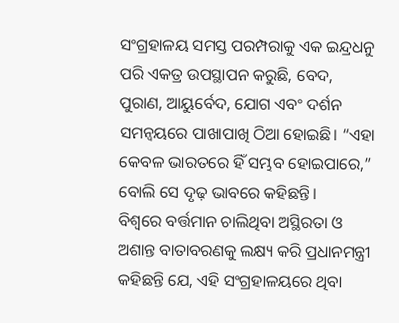ସଂଗ୍ରହାଳୟ ସମସ୍ତ ପରମ୍ପରାକୁ ଏକ ଇନ୍ଦ୍ରଧନୁ ପରି ଏକତ୍ର ଉପସ୍ଥାପନ କରୁଛି, ବେଦ, ପୁରାଣ, ଆୟୁର୍ବେଦ, ଯୋଗ ଏବଂ ଦର୍ଶନ ସମନ୍ୱୟରେ ପାଖାପାଖି ଠିଆ ହୋଇଛି। “ଏହା କେବଳ ଭାରତରେ ହିଁ ସମ୍ଭବ ହୋଇପାରେ,” ବୋଲି ସେ ଦୃଢ଼ ଭାବରେ କହିଛନ୍ତି।
ବିଶ୍ୱରେ ବର୍ତ୍ତମାନ ଚାଲିଥିବା ଅସ୍ଥିରତା ଓ ଅଶାନ୍ତ ବାତାବରଣକୁ ଲକ୍ଷ୍ୟ କରି ପ୍ରଧାନମନ୍ତ୍ରୀ କହିଛନ୍ତି ଯେ, ଏହି ସଂଗ୍ରହାଳୟରେ ଥିବା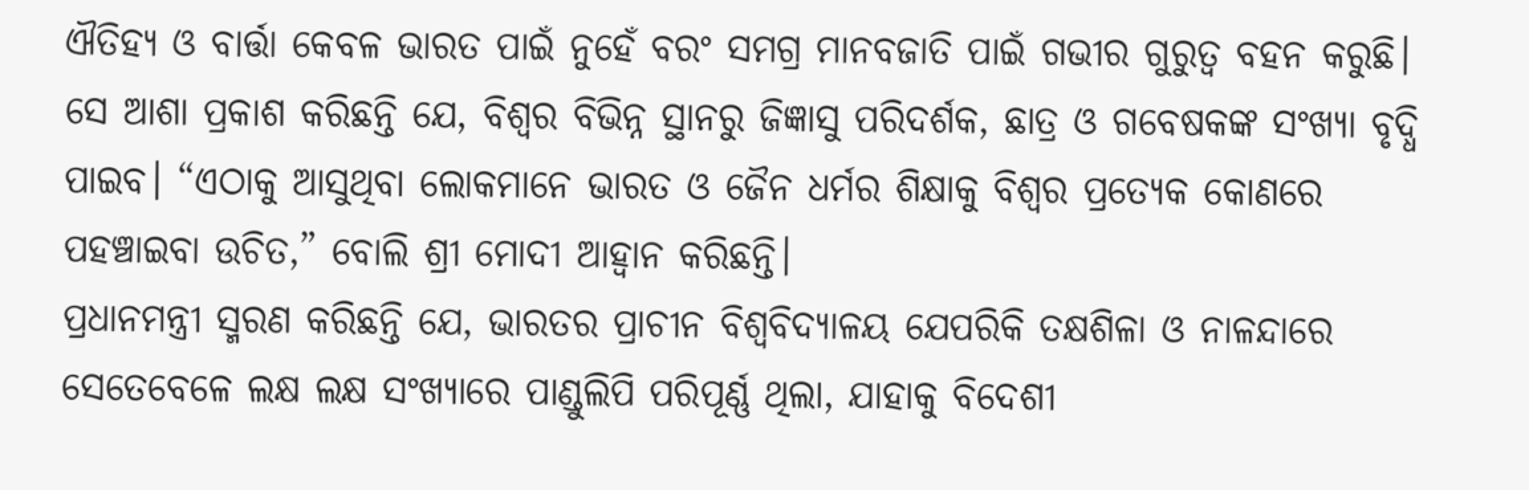ଐତିହ୍ୟ ଓ ବାର୍ତ୍ତା କେବଳ ଭାରତ ପାଇଁ ନୁହେଁ ବରଂ ସମଗ୍ର ମାନବଜାତି ପାଇଁ ଗଭୀର ଗୁରୁତ୍ୱ ବହନ କରୁଛି। ସେ ଆଶା ପ୍ରକାଶ କରିଛନ୍ତି ଯେ, ବିଶ୍ୱର ବିଭିନ୍ନ ସ୍ଥାନରୁ ଜିଜ୍ଞାସୁ ପରିଦର୍ଶକ, ଛାତ୍ର ଓ ଗବେଷକଙ୍କ ସଂଖ୍ୟା ବୃଦ୍ଧି ପାଇବ। “ଏଠାକୁ ଆସୁଥିବା ଲୋକମାନେ ଭାରତ ଓ ଜୈନ ଧର୍ମର ଶିକ୍ଷାକୁ ବିଶ୍ୱର ପ୍ରତ୍ୟେକ କୋଣରେ ପହଞ୍ଚାଇବା ଉଚିତ,” ବୋଲି ଶ୍ରୀ ମୋଦୀ ଆହ୍ୱାନ କରିଛନ୍ତି।
ପ୍ରଧାନମନ୍ତ୍ରୀ ସ୍ମରଣ କରିଛନ୍ତି ଯେ, ଭାରତର ପ୍ରାଚୀନ ବିଶ୍ୱବିଦ୍ୟାଳୟ ଯେପରିକି ତକ୍ଷଶିଳା ଓ ନାଳନ୍ଦାରେ ସେତେବେଳେ ଲକ୍ଷ ଲକ୍ଷ ସଂଖ୍ୟାରେ ପାଣ୍ଡୁଲିପି ପରିପୂର୍ଣ୍ଣ ଥିଲା, ଯାହାକୁ ବିଦେଶୀ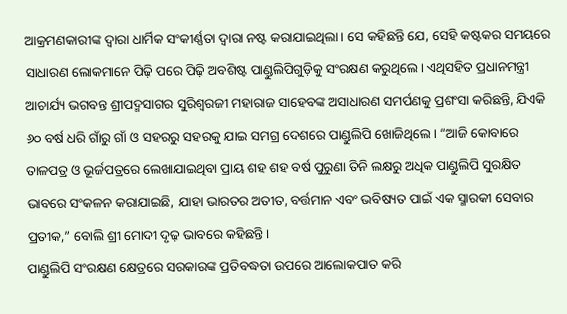ଆକ୍ରମଣକାରୀଙ୍କ ଦ୍ୱାରା ଧାର୍ମିକ ସଂକୀର୍ଣ୍ଣତା ଦ୍ୱାରା ନଷ୍ଟ କରାଯାଇଥିଲା। ସେ କହିଛନ୍ତି ଯେ, ସେହି କଷ୍ଟକର ସମୟରେ ସାଧାରଣ ଲୋକମାନେ ପିଢ଼ି ପରେ ପିଢ଼ି ଅବଶିଷ୍ଟ ପାଣ୍ଡୁଲିପିଗୁଡ଼ିକୁ ସଂରକ୍ଷଣ କରୁଥିଲେ। ଏଥିସହିତ ପ୍ରଧାନମନ୍ତ୍ରୀ ଆଚାର୍ଯ୍ୟ ଭଗବନ୍ତ ଶ୍ରୀପଦ୍ମସାଗର ସୁରିଶ୍ୱରଜୀ ମହାରାଜ ସାହେବଙ୍କ ଅସାଧାରଣ ସମର୍ପଣକୁ ପ୍ରଶଂସା କରିଛନ୍ତି, ଯିଏକି ୬୦ ବର୍ଷ ଧରି ଗାଁରୁ ଗାଁ ଓ ସହରରୁ ସହରକୁ ଯାଇ ସମଗ୍ର ଦେଶରେ ପାଣ୍ଡୁଲିପି ଖୋଜିଥିଲେ। “ଆଜି କୋବାରେ ତାଳପତ୍ର ଓ ଭୂର୍ଜପତ୍ରରେ ଲେଖାଯାଇଥିବା ପ୍ରାୟ ଶହ ଶହ ବର୍ଷ ପୁରୁଣା ତିନି ଲକ୍ଷରୁ ଅଧିକ ପାଣ୍ଡୁଲିପି ସୁରକ୍ଷିତ ଭାବରେ ସଂକଳନ କରାଯାଇଛି, ଯାହା ଭାରତର ଅତୀତ, ବର୍ତ୍ତମାନ ଏବଂ ଭବିଷ୍ୟତ ପାଇଁ ଏକ ସ୍ମାରକୀ ସେବାର ପ୍ରତୀକ,” ବୋଲି ଶ୍ରୀ ମୋଦୀ ଦୃଢ଼ ଭାବରେ କହିଛନ୍ତି।
ପାଣ୍ଡୁଲିପି ସଂରକ୍ଷଣ କ୍ଷେତ୍ରରେ ସରକାରଙ୍କ ପ୍ରତିବଦ୍ଧତା ଉପରେ ଆଲୋକପାତ କରି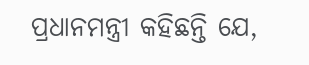ପ୍ରଧାନମନ୍ତ୍ରୀ କହିଛନ୍ତି ଯେ,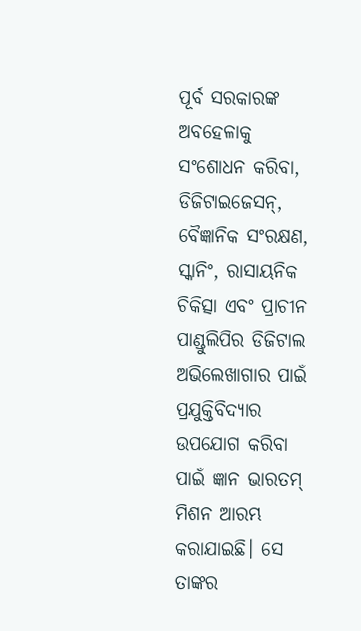ପୂର୍ବ ସରକାରଙ୍କ ଅବହେଳାକୁ ସଂଶୋଧନ କରିବା, ଡିଜିଟାଇଜେସନ୍, ବୈଜ୍ଞାନିକ ସଂରକ୍ଷଣ, ସ୍କାନିଂ, ରାସାୟନିକ ଚିକିତ୍ସା ଏବଂ ପ୍ରାଚୀନ ପାଣ୍ଡୁଲିପିର ଡିଜିଟାଲ ଅଭିଲେଖାଗାର ପାଇଁ ପ୍ରଯୁକ୍ତିବିଦ୍ୟାର ଉପଯୋଗ କରିବା ପାଇଁ ଜ୍ଞାନ ଭାରତମ୍ ମିଶନ ଆରମ୍ଭ କରାଯାଇଛି। ସେ ତାଙ୍କର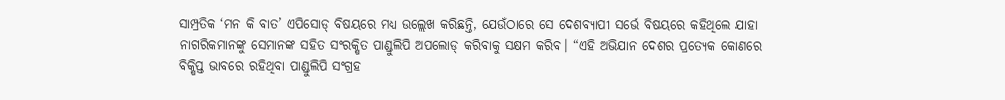ସାମ୍ପ୍ରତିକ ‘ମନ କି ବାତ’ ଏପିସୋଡ୍ ବିଷୟରେ ମଧ୍ୟ ଉଲ୍ଲେଖ କରିଛନ୍ତି, ଯେଉଁଠାରେ ସେ ଦେଶବ୍ୟାପୀ ସର୍ଭେ ବିଷୟରେ କହିଥିଲେ ଯାହା ନାଗରିକମାନଙ୍କୁ ସେମାନଙ୍କ ସହିତ ସଂରକ୍ଷିତ ପାଣ୍ଡୁଲିପି ଅପଲୋଡ୍ କରିବାକୁ ସକ୍ଷମ କରିବ। “ଏହି ଅଭିଯାନ ଦେଶର ପ୍ରତ୍ୟେକ କୋଣରେ ବିକ୍ଷିପ୍ତ ଭାବରେ ରହିଥିବା ପାଣ୍ଡୁଲିପି ସଂଗ୍ରହ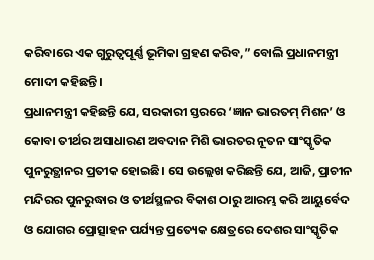କରିବାରେ ଏକ ଗୁରୁତ୍ୱପୂର୍ଣ୍ଣ ଭୂମିକା ଗ୍ରହଣ କରିବ,” ବୋଲି ପ୍ରଧାନମନ୍ତ୍ରୀ ମୋଦୀ କହିଛନ୍ତି।
ପ୍ରଧାନମନ୍ତ୍ରୀ କହିଛନ୍ତି ଯେ, ସରକାରୀ ସ୍ତରରେ ‘ଜ୍ଞାନ ଭାରତମ୍ ମିଶନ’ ଓ କୋବା ତୀର୍ଥର ଅସାଧାରଣ ଅବଦାନ ମିଶି ଭାରତର ନୂତନ ସାଂସ୍କୃତିକ ପୁନରୁତ୍ଥାନର ପ୍ରତୀକ ହୋଇଛି। ସେ ଉଲ୍ଲେଖ କରିଛନ୍ତି ଯେ, ଆଜି, ପ୍ରାଚୀନ ମନ୍ଦିରର ପୁନରୁଦ୍ଧାର ଓ ତୀର୍ଥସ୍ଥଳର ବିକାଶ ଠାରୁ ଆରମ୍ଭ କରି ଆୟୁର୍ବେଦ ଓ ଯୋଗର ପ୍ରୋତ୍ସାହନ ପର୍ଯ୍ୟନ୍ତ ପ୍ରତ୍ୟେକ କ୍ଷେତ୍ରରେ ଦେଶର ସାଂସ୍କୃତିକ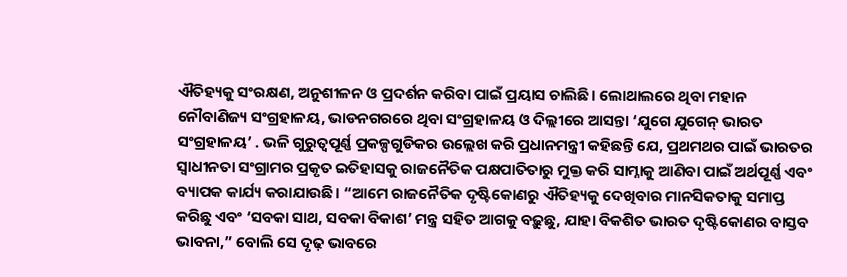ଐତିହ୍ୟକୁ ସଂରକ୍ଷଣ, ଅନୁଶୀଳନ ଓ ପ୍ରଦର୍ଶନ କରିବା ପାଇଁ ପ୍ରୟାସ ଚାଲିଛି। ଲୋଥାଲରେ ଥିବା ମହାନ ନୌବାଣିଜ୍ୟ ସଂଗ୍ରହାଳୟ, ଭାଡନଗରରେ ଥିବା ସଂଗ୍ରହାଳୟ ଓ ଦିଲ୍ଲୀରେ ଆସନ୍ତା ‘ଯୁଗେ ଯୁଗେନ୍ ଭାରତ ସଂଗ୍ରହାଳୟ’ . ଭଳି ଗୁରୁତ୍ୱପୂର୍ଣ୍ଣ ପ୍ରକଳ୍ପଗୁଡିକର ଉଲ୍ଲେଖ କରି ପ୍ରଧାନମନ୍ତ୍ରୀ କହିଛନ୍ତି ଯେ, ପ୍ରଥମଥର ପାଇଁ ଭାରତର ସ୍ୱାଧୀନତା ସଂଗ୍ରାମର ପ୍ରକୃତ ଇତିହାସକୁ ରାଜନୈତିକ ପକ୍ଷପାତିତାରୁ ମୁକ୍ତ କରି ସାମ୍ନାକୁ ଆଣିବା ପାଇଁ ଅର୍ଥପୂର୍ଣ୍ଣ ଏବଂ ବ୍ୟାପକ କାର୍ଯ୍ୟ କରାଯାଉଛି। “ଆମେ ରାଜନୈତିକ ଦୃଷ୍ଟିକୋଣରୁ ଐତିହ୍ୟକୁ ଦେଖିବାର ମାନସିକତାକୁ ସମାପ୍ତ କରିଛୁ ଏବଂ ‘ସବକା ସାଥ, ସବକା ବିକାଶ’ ମନ୍ତ୍ର ସହିତ ଆଗକୁ ବଢ଼ୁଛୁ, ଯାହା ବିକଶିତ ଭାରତ ଦୃଷ୍ଟିକୋଣର ବାସ୍ତବ ଭାବନା,” ବୋଲି ସେ ଦୃଢ଼ ଭାବରେ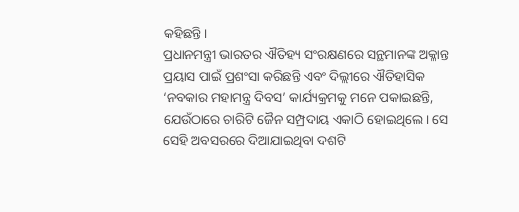କହିଛନ୍ତି।
ପ୍ରଧାନମନ୍ତ୍ରୀ ଭାରତର ଐତିହ୍ୟ ସଂରକ୍ଷଣରେ ସନ୍ଥମାନଙ୍କ ଅକ୍ଳାନ୍ତ ପ୍ରୟାସ ପାଇଁ ପ୍ରଶଂସା କରିଛନ୍ତି ଏବଂ ଦିଲ୍ଲୀରେ ଐତିହାସିକ ‘ନବକାର ମହାମନ୍ତ୍ର ଦିବସ’ କାର୍ଯ୍ୟକ୍ରମକୁ ମନେ ପକାଇଛନ୍ତି, ଯେଉଁଠାରେ ଚାରିଟି ଜୈନ ସମ୍ପ୍ରଦାୟ ଏକାଠି ହୋଇଥିଲେ। ସେ ସେହି ଅବସରରେ ଦିଆଯାଇଥିବା ଦଶଟି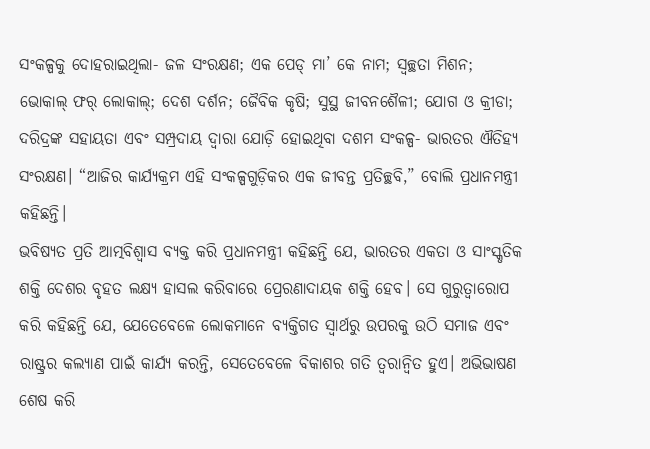ସଂକଳ୍ପକୁ ଦୋହରାଇଥିଲା- ଜଳ ସଂରକ୍ଷଣ; ଏକ ପେଡ୍ ମା’ କେ ନାମ; ସ୍ୱଚ୍ଛତା ମିଶନ; ଭୋକାଲ୍ ଫର୍ ଲୋକାଲ୍; ଦେଶ ଦର୍ଶନ; ଜୈବିକ କୃଷି; ସୁସ୍ଥ ଜୀବନଶୈଳୀ; ଯୋଗ ଓ କ୍ରୀଡା; ଦରିଦ୍ରଙ୍କ ସହାୟତା ଏବଂ ସମ୍ପ୍ରଦାୟ ଦ୍ୱାରା ଯୋଡ଼ି ହୋଇଥିବା ଦଶମ ସଂକଳ୍ପ- ଭାରତର ଐତିହ୍ୟ ସଂରକ୍ଷଣ। “ଆଜିର କାର୍ଯ୍ୟକ୍ରମ ଏହି ସଂକଳ୍ପଗୁଡ଼ିକର ଏକ ଜୀବନ୍ତ ପ୍ରତିଚ୍ଛବି,” ବୋଲି ପ୍ରଧାନମନ୍ତ୍ରୀ କହିଛନ୍ତି।
ଭବିଷ୍ୟତ ପ୍ରତି ଆତ୍ମବିଶ୍ୱାସ ବ୍ୟକ୍ତ କରି ପ୍ରଧାନମନ୍ତ୍ରୀ କହିଛନ୍ତି ଯେ, ଭାରତର ଏକତା ଓ ସାଂସ୍କୃତିକ ଶକ୍ତି ଦେଶର ବୃହତ ଲକ୍ଷ୍ୟ ହାସଲ କରିବାରେ ପ୍ରେରଣାଦାୟକ ଶକ୍ତି ହେବ। ସେ ଗୁରୁତ୍ୱାରୋପ କରି କହିଛନ୍ତି ଯେ, ଯେତେବେଳେ ଲୋକମାନେ ବ୍ୟକ୍ତିଗତ ସ୍ୱାର୍ଥରୁ ଉପରକୁ ଉଠି ସମାଜ ଏବଂ ରାଷ୍ଟ୍ରର କଲ୍ୟାଣ ପାଇଁ କାର୍ଯ୍ୟ କରନ୍ତି, ସେତେବେଳେ ବିକାଶର ଗତି ତ୍ୱରାନ୍ୱିତ ହୁଏ। ଅଭିଭାଷଣ ଶେଷ କରି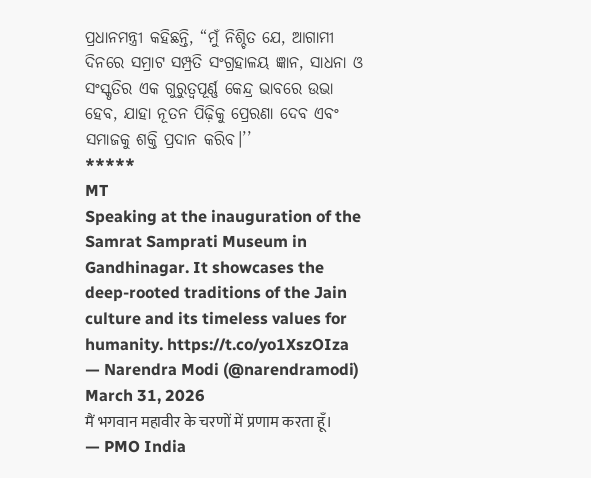ପ୍ରଧାନମନ୍ତ୍ରୀ କହିଛନ୍ତି, “ମୁଁ ନିଶ୍ଚିତ ଯେ, ଆଗାମୀ ଦିନରେ ସମ୍ରାଟ ସମ୍ପ୍ରତି ସଂଗ୍ରହାଳୟ ଜ୍ଞାନ, ସାଧନା ଓ ସଂସ୍କୃତିର ଏକ ଗୁରୁତ୍ୱପୂର୍ଣ୍ଣ କେନ୍ଦ୍ର ଭାବରେ ଉଭା ହେବ, ଯାହା ନୂତନ ପିଢ଼ିକୁ ପ୍ରେରଣା ଦେବ ଏବଂ ସମାଜକୁ ଶକ୍ତି ପ୍ରଦାନ କରିବ।’’
*****
MT
Speaking at the inauguration of the Samrat Samprati Museum in Gandhinagar. It showcases the deep-rooted traditions of the Jain culture and its timeless values for humanity. https://t.co/yo1XszOIza
— Narendra Modi (@narendramodi) March 31, 2026
मैं भगवान महावीर के चरणों में प्रणाम करता हूँ।
— PMO India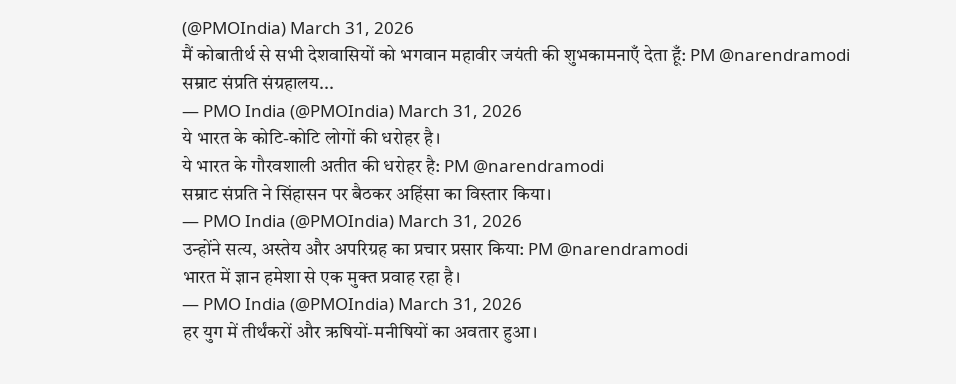(@PMOIndia) March 31, 2026
मैं कोबातीर्थ से सभी देशवासियों को भगवान महावीर जयंती की शुभकामनाएँ देता हूँ: PM @narendramodi
सम्राट संप्रति संग्रहालय...
— PMO India (@PMOIndia) March 31, 2026
ये भारत के कोटि-कोटि लोगों की धरोहर है।
ये भारत के गौरवशाली अतीत की धरोहर है: PM @narendramodi
सम्राट संप्रति ने सिंहासन पर बैठकर अहिंसा का विस्तार किया।
— PMO India (@PMOIndia) March 31, 2026
उन्होंने सत्य, अस्तेय और अपरिग्रह का प्रचार प्रसार किया: PM @narendramodi
भारत में ज्ञान हमेशा से एक मुक्त प्रवाह रहा है।
— PMO India (@PMOIndia) March 31, 2026
हर युग में तीर्थंकरों और ऋषियों-मनीषियों का अवतार हुआ।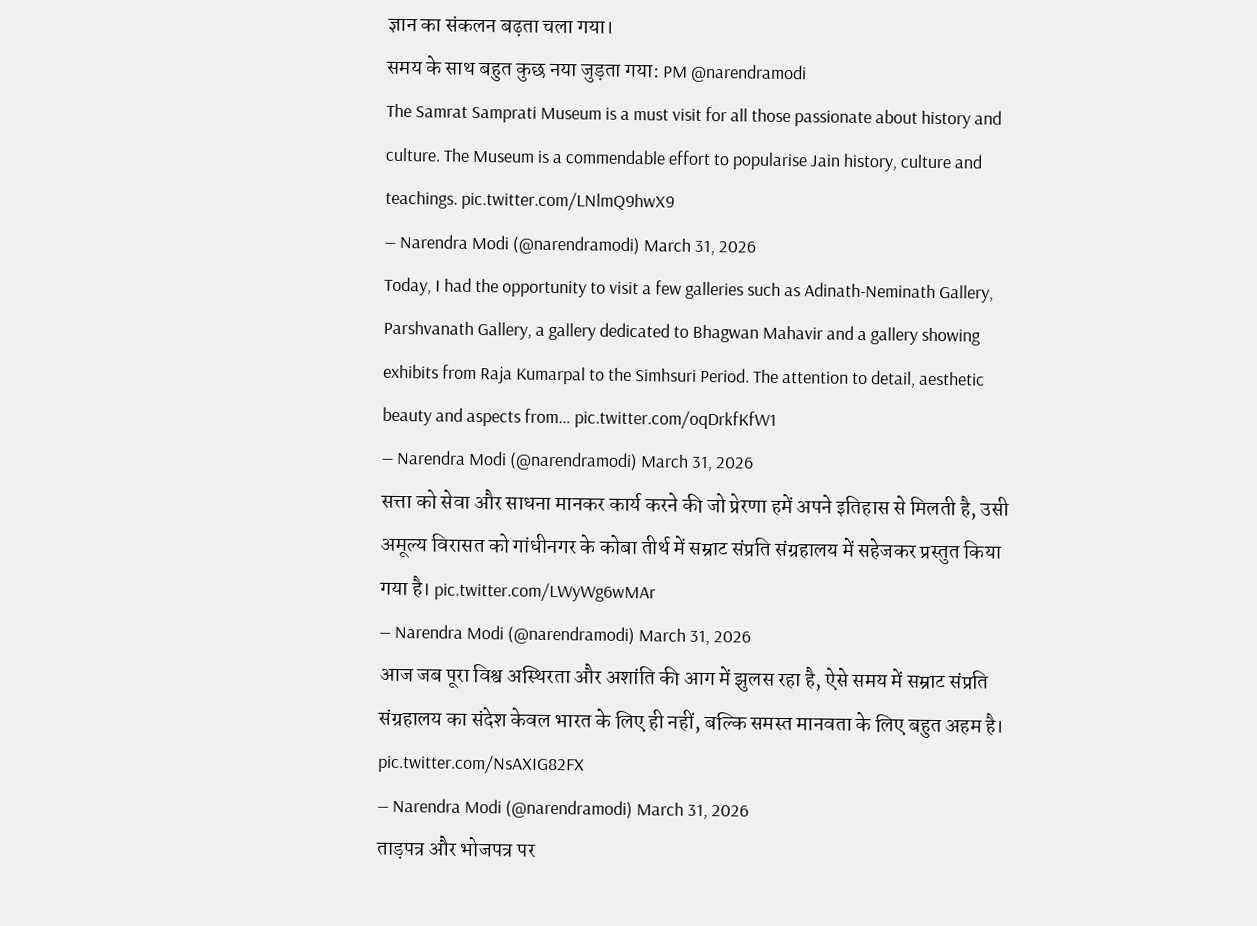ज्ञान का संकलन बढ़ता चला गया।
समय के साथ बहुत कुछ नया जुड़ता गया: PM @narendramodi
The Samrat Samprati Museum is a must visit for all those passionate about history and culture. The Museum is a commendable effort to popularise Jain history, culture and teachings. pic.twitter.com/LNlmQ9hwX9
— Narendra Modi (@narendramodi) March 31, 2026
Today, I had the opportunity to visit a few galleries such as Adinath-Neminath Gallery, Parshvanath Gallery, a gallery dedicated to Bhagwan Mahavir and a gallery showing exhibits from Raja Kumarpal to the Simhsuri Period. The attention to detail, aesthetic beauty and aspects from… pic.twitter.com/oqDrkfKfW1
— Narendra Modi (@narendramodi) March 31, 2026
सत्ता को सेवा और साधना मानकर कार्य करने की जो प्रेरणा हमें अपने इतिहास से मिलती है, उसी अमूल्य विरासत को गांधीनगर के कोबा तीर्थ में सम्राट संप्रति संग्रहालय में सहेजकर प्रस्तुत किया गया है। pic.twitter.com/LWyWg6wMAr
— Narendra Modi (@narendramodi) March 31, 2026
आज जब पूरा विश्व अस्थिरता और अशांति की आग में झुलस रहा है, ऐसे समय में सम्राट संप्रति संग्रहालय का संदेश केवल भारत के लिए ही नहीं, बल्कि समस्त मानवता के लिए बहुत अहम है। pic.twitter.com/NsAXIG82FX
— Narendra Modi (@narendramodi) March 31, 2026
ताड़पत्र और भोजपत्र पर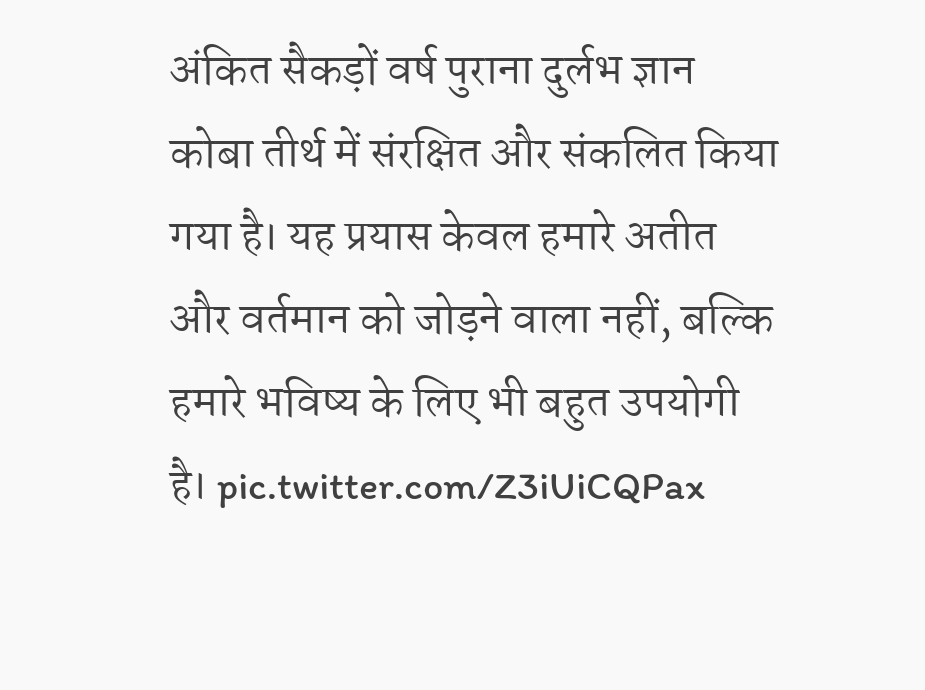अंकित सैकड़ों वर्ष पुराना दुर्लभ ज्ञान कोबा तीर्थ में संरक्षित और संकलित किया गया है। यह प्रयास केवल हमारे अतीत और वर्तमान को जोड़ने वाला नहीं, बल्कि हमारे भविष्य के लिए भी बहुत उपयोगी है। pic.twitter.com/Z3iUiCQPax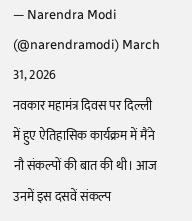— Narendra Modi (@narendramodi) March 31, 2026
नवकार महामंत्र दिवस पर दिल्ली में हुए ऐतिहासिक कार्यक्रम में मैंने नौ संकल्पों की बात की थी। आज उनमें इस दसवें संकल्प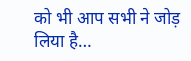को भी आप सभी ने जोड़ लिया है…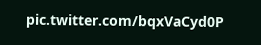pic.twitter.com/bqxVaCyd0P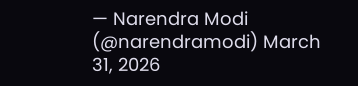— Narendra Modi (@narendramodi) March 31, 2026